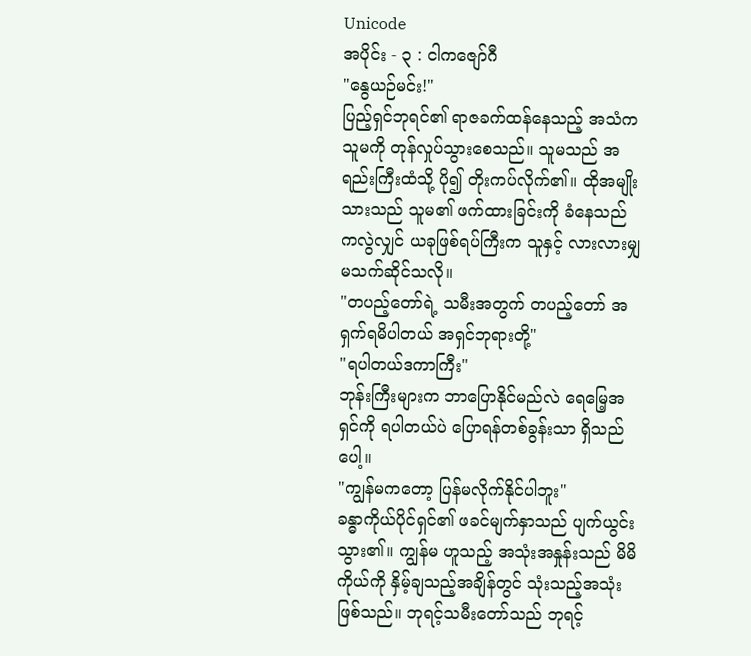Unicode
အပိုင်း - ၃ : ငါကဇျော်ဂီ
"နွေယဉ်မင်း!"
ပြည့်ရှင်ဘုရင်၏ ရာဇခက်ထန်နေသည့် အသံက သူမကို တုန်လှုပ်သွားစေသည်။ သူမသည် အရည်းကြီးထံသို့ ပို၍ တိုးကပ်လိုက်၏။ ထိုအမျိုးသားသည် သူမ၏ ဖက်ထားခြင်းကို ခံနေသည်ကလွဲလျှင် ယခုဖြစ်ရပ်ကြီးက သူနှင့် လားလားမျှ မသက်ဆိုင်သလို။
"တပည့်တော်ရဲ့ သမီးအတွက် တပည့်တော် အရှက်ရမိပါတယ် အရှင်ဘုရားတို့"
"ရပါတယ်ဒကာကြီး"
ဘုန်းကြီးများက ဘာပြောနိုင်မည်လဲ ရေမြေ့အရှင်ကို ရပါတယ်ပဲ ပြောရန်တစ်ခွန်းသာ ရှိသည်ပေါ့။
"ကျွန်မကတော့ ပြန်မလိုက်နိုင်ပါဘူး"
ခန္ဓာကိုယ်ပိုင်ရှင်၏ ဖခင်မျက်နှာသည် ပျက်ယွင်းသွား၏။ ကျွန်မ ဟူသည့် အသုံးအနှုန်းသည် မိမိကိုယ်ကို နှိမ့်ချသည့်အချိန်တွင် သုံးသည့်အသုံးဖြစ်သည်။ ဘုရင့်သမီးတော်သည် ဘုရင့်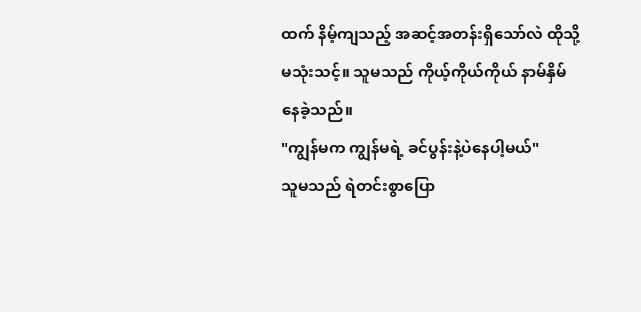ထက် နိမ့်ကျသည့် အဆင့်အတန်းရှိသော်လဲ ထိုသို့ မသုံးသင့်။ သူမသည် ကိုယ့်ကိုယ်ကိုယ် နာမ်နှိမ်နေခဲ့သည်။
"ကျွန်မက ကျွန်မရဲ့ ခင်ပွန်းနဲ့ပဲနေပါ့မယ်"
သူမသည် ရဲတင်းစွာပြော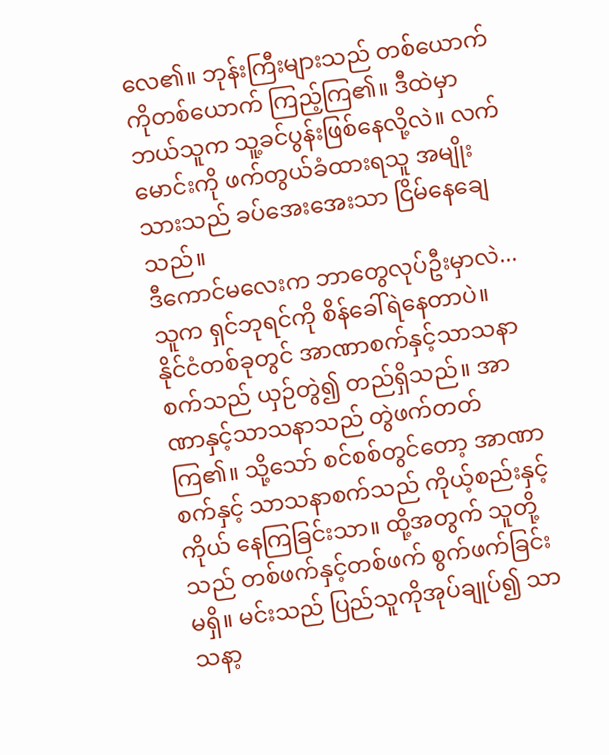လေ၏။ ဘုန်းကြီးများသည် တစ်ယောက်ကိုတစ်ယောက် ကြည့်ကြ၏။ ဒီထဲမှာ ဘယ်သူက သူ့ခင်ပွန်းဖြစ်နေလို့လဲ။ လက်မောင်းကို ဖက်တွယ်ခံထားရသူ အမျိုးသားသည် ခပ်အေးအေးသာ ငြိမ်နေချေသည်။
ဒီကောင်မလေးက ဘာတွေလုပ်ဦးမှာလဲ... သူက ရှင်ဘုရင်ကို စိန်ခေါ်ရဲနေတာပဲ။
နိုင်ငံတစ်ခုတွင် အာဏာစက်နှင့်သာသနာစက်သည် ယှဉ်တွဲ၍ တည်ရှိသည်။ အာဏာနှင့်သာသနာသည် တွဲဖက်တတ်ကြ၏။ သို့သော် စင်စစ်တွင်တော့ အာဏာစက်နှင့် သာသနာစက်သည် ကိုယ့်စည်းနှင့်ကိုယ် နေကြခြင်းသာ။ ထို့အတွက် သူတို့သည် တစ်ဖက်နှင့်တစ်ဖက် စွက်ဖက်ခြင်းမရှိ။ မင်းသည် ပြည်သူကိုအုပ်ချုပ်၍ သာသနာ့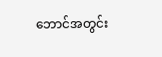ဘောင်အတွင်း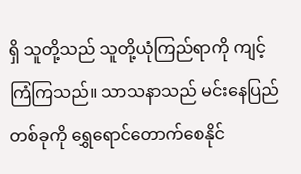ရှိ သူတို့သည် သူတို့ယုံကြည်ရာကို ကျင့်ကြံကြသည်။ သာသနာသည် မင်းနေပြည်တစ်ခုကို ရွှေရောင်တောက်စေနိုင်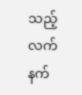သည့် လက်နက်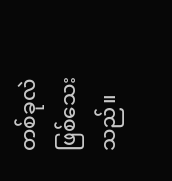တစ်ခုလဲဖြစ်သေးသည်။